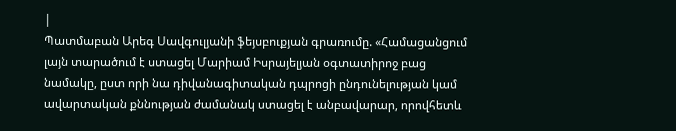|
Պատմաբան Արեգ Սավգուլյանի ֆեյսբուքյան գրառումը. «Համացանցում լայն տարածում է ստացել Մարիամ Իսրայելյան օգտատիրոջ բաց նամակը, ըստ որի նա դիվանագիտական դպրոցի ընդունելության կամ ավարտական քննության ժամանակ ստացել է անբավարար, որովհետև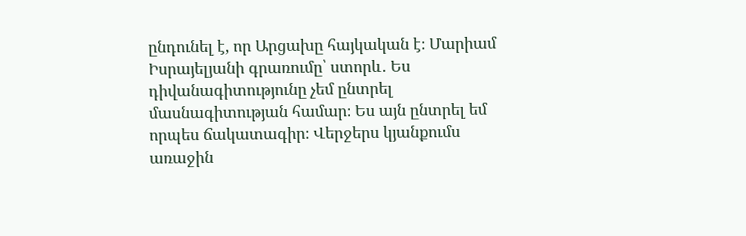ընդունել է, որ Արցախը հայկական է։ Մարիամ Իսրայելյանի գրառումը՝ ստորև․ Ես դիվանագիտությունը չեմ ընտրել մասնագիտության համար։ Ես այն ընտրել եմ որպես ճակատագիր։ Վերջերս կյանքումս առաջին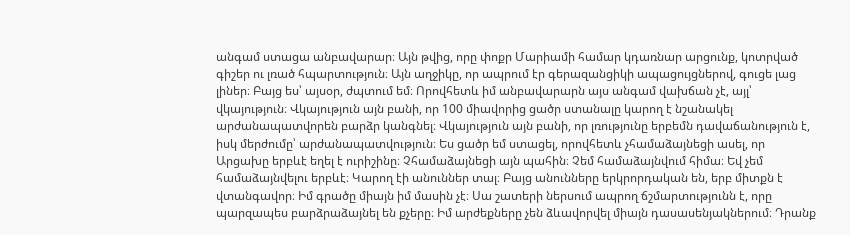անգամ ստացա անբավարար։ Այն թվից, որը փոքր Մարիամի համար կդառնար արցունք, կոտրված գիշեր ու լռած հպարտություն։ Այն աղջիկը, որ ապրում էր գերազանցիկի ապացույցներով, գուցե լաց լիներ։ Բայց ես՝ այսօր, ժպտում եմ։ Որովհետև իմ անբավարարն այս անգամ վախճան չէ, այլ՝ վկայություն։ Վկայություն այն բանի, որ 100 միավորից ցածր ստանալը կարող է նշանակել արժանապատվորեն բարձր կանգնել։ Վկայություն այն բանի, որ լռությունը երբեմն դավաճանություն է, իսկ մերժումը՝ արժանապատվություն։ Ես ցածր եմ ստացել, որովհետև չհամաձայնեցի ասել, որ Արցախը երբևէ եղել է ուրիշինը։ Չհամաձայնեցի այն պահին։ Չեմ համաձայնվում հիմա։ Եվ չեմ համաձայնվելու երբևէ։ Կարող էի անուններ տալ։ Բայց անունները երկրորդական են, երբ միտքն է վտանգավոր։ Իմ գրածը միայն իմ մասին չէ։ Սա շատերի ներսում ապրող ճշմարտությունն է, որը պարզապես բարձրաձայնել են քչերը։ Իմ արժեքները չեն ձևավորվել միայն դասասենյակներում։ Դրանք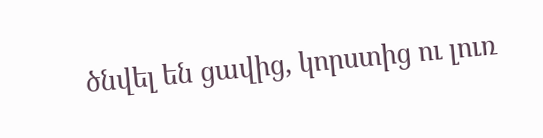ծնվել են ցավից, կորստից ու լուռ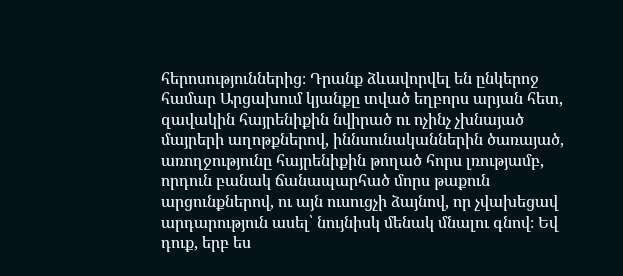հերոսություններից։ Դրանք ձևավորվել են ընկերոջ համար Արցախում կյանքը տված եղբորս արյան հետ, զավակին հայրենիքին նվիրած ու ոչինչ չխնայած մայրերի աղոթքներով, իննսունականներին ծառայած, առողջությունը հայրենիքին թողած հորս լռությամբ, որդուն բանակ ճանապարհած մորս թաքուն արցունքներով, ու այն ուսուցչի ձայնով, որ չվախեցավ արդարություն ասել՝ նույնիսկ մենակ մնալու գնով։ Եվ դուք, երբ ես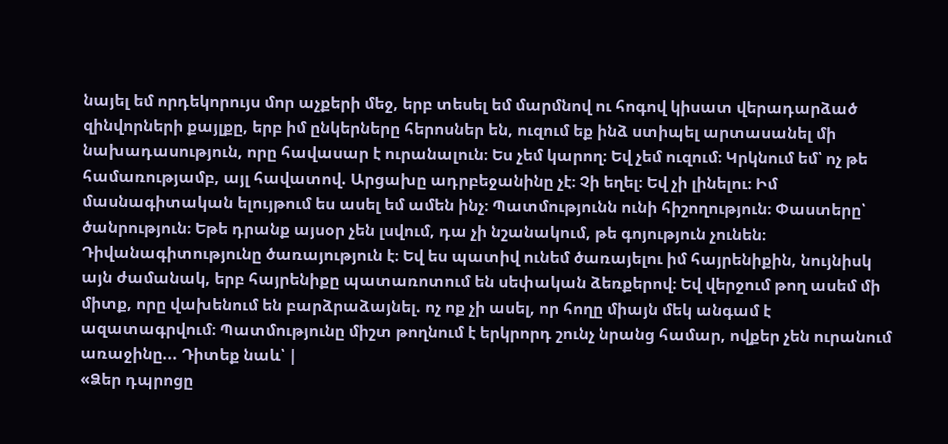նայել եմ որդեկորույս մոր աչքերի մեջ, երբ տեսել եմ մարմնով ու հոգով կիսատ վերադարձած զինվորների քայլքը, երբ իմ ընկերները հերոսներ են, ուզում եք ինձ ստիպել արտասանել մի նախադասություն, որը հավասար է ուրանալուն։ Ես չեմ կարող։ Եվ չեմ ուզում։ Կրկնում եմ՝ ոչ թե համառությամբ, այլ հավատով. Արցախը ադրբեջանինը չէ։ Չի եղել։ Եվ չի լինելու։ Իմ մասնագիտական ելույթում ես ասել եմ ամեն ինչ։ Պատմությունն ունի հիշողություն։ Փաստերը՝ ծանրություն։ Եթե դրանք այսօր չեն լսվում, դա չի նշանակում, թե գոյություն չունեն։ Դիվանագիտությունը ծառայություն է։ Եվ ես պատիվ ունեմ ծառայելու իմ հայրենիքին, նույնիսկ այն ժամանակ, երբ հայրենիքը պատառոտում են սեփական ձեռքերով։ Եվ վերջում թող ասեմ մի միտք, որը վախենում են բարձրաձայնել. ոչ ոք չի ասել, որ հողը միայն մեկ անգամ է ազատագրվում։ Պատմությունը միշտ թողնում է երկրորդ շունչ նրանց համար, ովքեր չեն ուրանում առաջինը... Դիտեք նաև՝ |
«Ձեր դպրոցը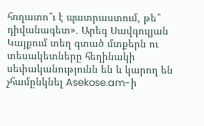հողատո՞ւ է պատրաստում, թե՞ դիվանագետ»․ Արեգ Սավգուլյան
Կայքում տեղ գտած մտքերն ու տեսակետները հեղինակի սեփականությունն են և կարող են չհամընկնել Asekose.am-ի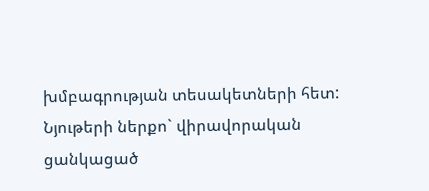խմբագրության տեսակետների հետ: Նյութերի ներքո` վիրավորական ցանկացած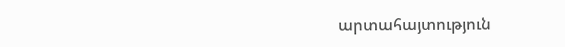արտահայտություն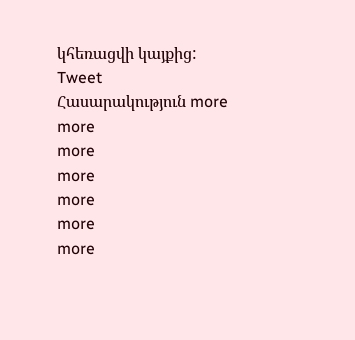կհեռացվի կայքից:
Tweet
Հասարակություն more
more
more
more
more
more
more